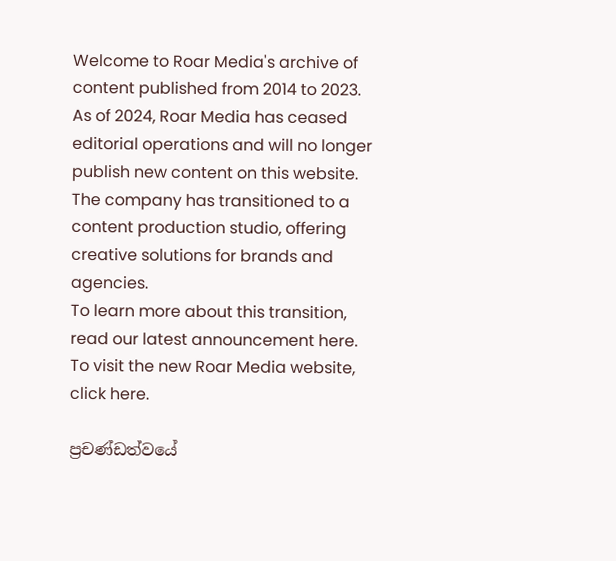Welcome to Roar Media's archive of content published from 2014 to 2023. As of 2024, Roar Media has ceased editorial operations and will no longer publish new content on this website. The company has transitioned to a content production studio, offering creative solutions for brands and agencies.
To learn more about this transition, read our latest announcement here. To visit the new Roar Media website, click here.

ප්‍රචණ්ඩත්වයේ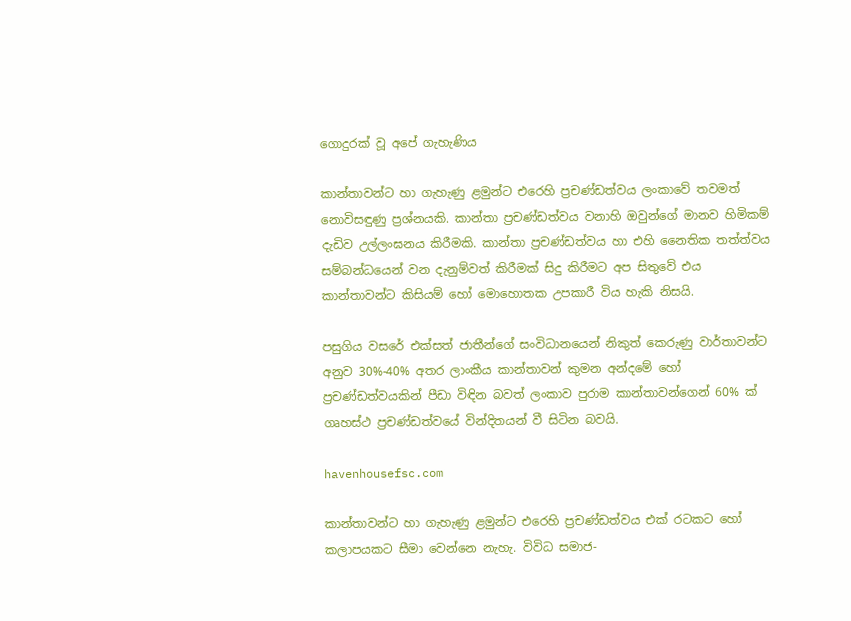ගොදුරක් වූ අපේ ගැහැණිය

කාන්තාවන්ට හා ගැහැණු ළමුන්ට එරෙහි ප්‍රචණ්ඩත්වය ලංකාවේ තවමත් නොවිසඳුණු ප්‍රශ්නයකි. කාන්තා ප්‍රචණ්ඩත්වය වනාහි ඔවුන්ගේ මානව හිමිකම් දැඩිව උල්ලංඝනය කිරීමකි. කාන්තා ප්‍රචණ්ඩත්වය හා එහි නෛතික තත්ත්වය සම්බන්ධයෙන් වන දැනුම්වත් කිරීමක් සිදු කිරීමට අප සිතුවේ එය කාන්තාවන්ට කිසියම් හෝ මොහොතක උපකාරී විය හැකි නිසයි.

පසුගිය වසරේ එක්සත් ජාතීන්ගේ සංවිධානයෙන් නිකුත් කෙරුණු වාර්තාවන්ට අනුව 30%-40% අතර ලාංකීය කාන්තාවන් කුමන අන්දමේ හෝ ප්‍රචණ්ඩත්වයකින් පීඩා විඳින බවත් ලංකාව පුරාම කාන්තාවන්ගෙන් 60% ක් ගෘහස්ථ ප්‍රචණ්ඩත්වයේ වින්දිතයන් වී සිටින බවයි.

havenhousefsc.com

කාන්තාවන්ට හා ගැහැණු ළමුන්ට එරෙහි ප්‍රචණ්ඩත්වය එක් රටකට හෝ කලාපයකට සීමා වෙන්නෙ නැහැ. විවිධ සමාජ-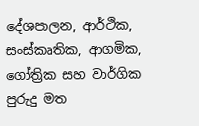දේශපාලන, ආර්ථික, සංස්කෘතික, ආගමික, ගෝත්‍රික සහ වාර්ගික පුරුදු මත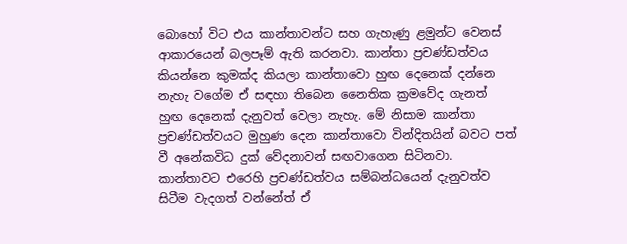බොහෝ විට එය කාන්තාවන්ට සහ ගැහැණු ළමුන්ට වෙනස් ආකාරයෙන් බලපෑම් ඇති කරනවා. කාන්තා ප්‍රචණ්ඩත්වය කියන්නෙ කුමක්ද කියලා කාන්තාවො හුඟ දෙනෙක් දන්නෙ නැහැ වගේම ඒ සඳහා තිබෙන නෛතික ක්‍රමවේද ගැනත් හුඟ දෙනෙක් දැනුවත් වෙලා නැහැ. මේ නිසාම කාන්තා ප්‍රචණ්ඩත්වයට මුහුණ දෙන කාන්තාවො වින්දිතයින් බවට පත් වී අනේකවිධ දුක් වේදනාවන් සඟවාගෙන සිටිනවා. කාන්තාවට එරෙහි ප්‍රචණ්ඩත්වය සම්බන්ධයෙන් දැනුවත්ව සිටීම වැදගත් වන්නේත් ඒ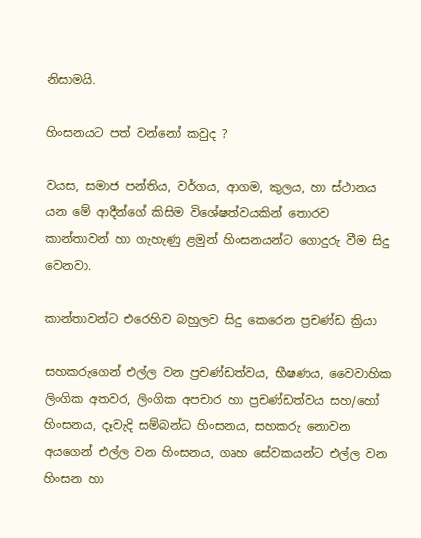නිසාමයි.

හිංසනයට පත් වන්නෝ කවුද ?

වයස, සමාජ පන්තිය, වර්ගය, ආගම, කුලය, හා ස්ථානය යන මේ ආදීන්ගේ කිසිම විශේෂත්වයකින් තොරව කාන්තාවන් හා ගැහැණු ළමුන් හිංසනයන්ට ගොදුරු වීම සිදු වෙනවා.

කාන්තාවන්ට එරෙහිව බහුලව සිදු කෙරෙන ප්‍රචණ්ඩ ක්‍රියා

සහකරුගෙන් එල්ල වන ප්‍රචණ්ඩත්වය, භීෂණය, වෛවාහික ලිංගික අතවර, ලිංගික අපචාර හා ප්‍රචණ්ඩත්වය සහ/හෝ හිංසනය, දෑවැදි සම්බන්ධ හිංසනය, සහකරු නොවන අයගෙන් එල්ල වන හිංසනය, ගෘහ සේවකයන්ට එල්ල වන හිංසන හා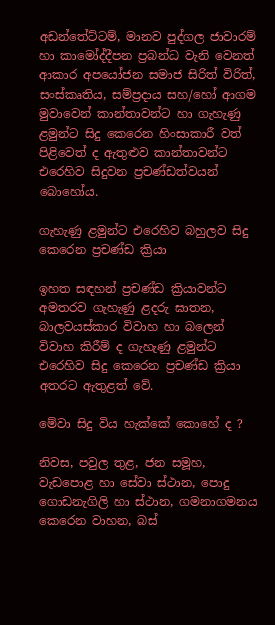අඩන්තේට්ටම්, මානව පුද්ගල ජාවාරම් හා කාමෝද්දීපන ප්‍රබන්ධ වැනි වෙනත් ආකාර අපයෝජන සමාජ සිරිත් විරිත්, සංස්කෘතිය, සම්ප්‍රදාය සහ/හෝ ආගම මුවාවෙන් කාන්තාවන්ට හා ගැහැණු ළමුන්ට සිදු කෙරෙන හිංසාකාරී වත් පිළිවෙත් ද ඇතුළුව කාන්තාවන්ට එරෙහිව සිදුවන ප්‍රචණ්ඩත්වයන් බොහෝය.

ගැහැණු ළමුන්ට එරෙහිව බහුලව සිදු කෙරෙන ප්‍රචණ්ඩ ක්‍රියා

ඉහත සඳහන් ප්‍රචණ්ඩ ක්‍රියාවන්ට අමතරව ගැහැණු ළදරු ඝාතන, බාලවයස්කාර විවාහ හා බලෙන් විවාහ කිරීම් ද ගැහැණු ළමුන්ට එරෙහිව සිදු කෙරෙන ප්‍රචණ්ඩ ක්‍රියා අතරට ඇතුළත් වේ.

මේවා සිදු විය හැක්කේ කොහේ ද ?

නිවස, පවුල තුළ, ජන සමූහ, වැඩපොළ හා සේවා ස්ථාන, පොදු ගොඩනැගිලි හා ස්ථාන, ගමනාගමනය කෙරෙන වාහන, බස්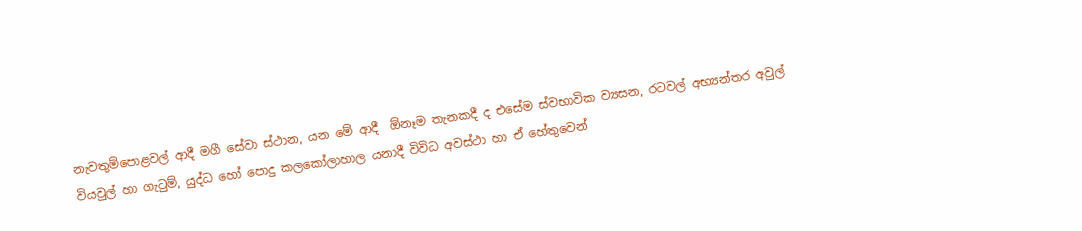නැවතුම්පොළවල් ආදී මගී සේවා ස්ථාන, යන මේ ආදී  ඕනෑම තැනකදී ද එසේම ස්වභාවික ව්‍යසන, රටවල් අභ්‍යන්තර අවුල් වියවුල් හා ගැටුම්, යුද්ධ හෝ පොදු කලකෝලාහාල යනාදී විවිධ අවස්ථා හා ඒ හේතුවෙන්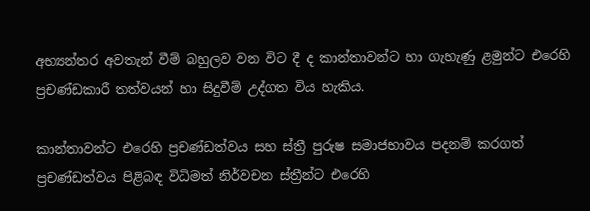අභ්‍යන්තර අවතැන් වීම් බහුලව වන විට දී ද කාන්තාවන්ට හා ගැහැණු ළමුන්ට එරෙහි ප්‍රචණ්ඩකාරී තත්වයන් හා සිදුවීම් උද්ගත විය හැකිය.

කාන්තාවන්ට එරෙහි ප්‍රචණ්ඩත්වය සහ ස්ත්‍රී පුරුෂ සමාජභාවය පදනම් කරගත් ප්‍රචණ්ඩත්වය පිළිබඳ විධිමත් නිර්වචන ස්ත්‍රීන්ට එරෙහි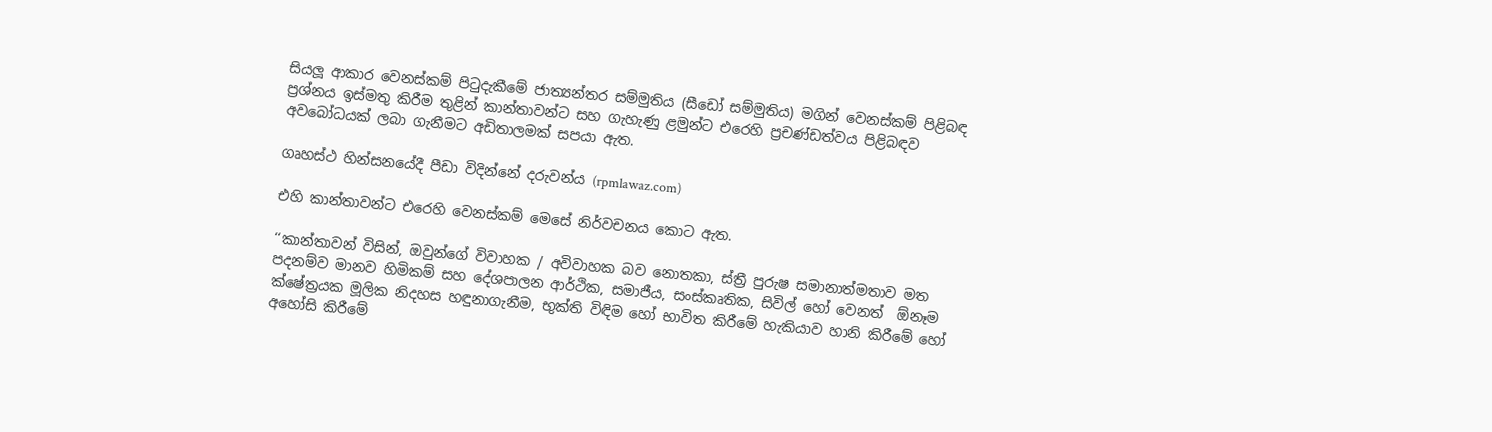සියලූ‍ ආකාර වෙනස්කම් පිටුදැකීමේ ජාත්‍යන්තර සම්මුතිය (සීඩෝ සම්මුතිය) මගින් වෙනස්කම් පිළිබඳ ප්‍රශ්නය ඉස්මතු කිරීම තුළින් කාන්තාවන්ට සහ ගැහැණු ළමුන්ට එරෙහි ප්‍රචණ්ඩත්වය පිළිබඳව අවබෝධයක් ලබා ගැනීමට අඩිතාලමක් සපයා ඇත.

ගෘහස්ථ හින්සනයේදී පීඩා විදින්නේ දරුවන්ය (rpmlawaz.com)

එහි කාන්තාවන්ට එරෙහි වෙනස්කම් මෙසේ නිර්වචනය කොට ඇත.

‘‘කාන්තාවන් විසින්, ඔවුන්ගේ විවාහක / අවිවාහක බව නොතකා, ස්ත්‍රී පුරුෂ සමානාත්මතාව මත පදනම්ව මානව හිමිකම් සහ දේශපාලන ආර්ථික, සමාජීය, සංස්කෘතික, සිවිල් හෝ වෙනත්  ඕනෑම ක්ෂේත්‍රයක මූලික නිදහස හඳුනාගැනීම, භුක්ති විඳිම හෝ භාවිත කිරීමේ හැකියාව හානි කිරීමේ හෝ අහෝසි කිරීමේ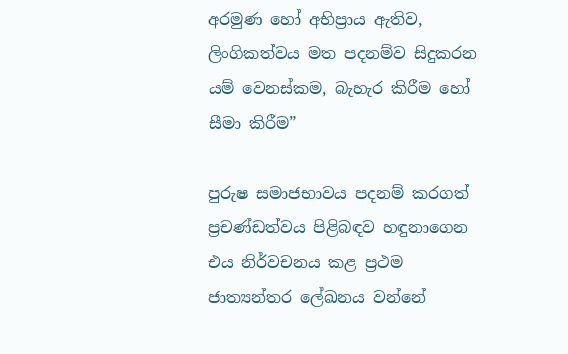අරමුණ හෝ අභිප්‍රාය ඇතිව, ලිංගිකත්වය මත පදනම්ව සිදුකරන යම් වෙනස්කම, බැහැර කිරීම හෝ සීමා කිරීම”

පුරුෂ සමාජභාවය පදනම් කරගත් ප්‍රචණ්ඩත්වය පිළිබඳව හඳුනාගෙන එය නිර්වචනය කළ ප්‍රථම ජාත්‍යන්තර ලේඛනය වන්නේ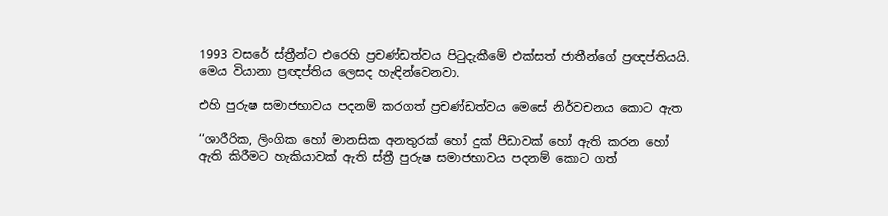1993 වසරේ ස්ත්‍රීන්ට එරෙහි ප්‍රචණ්ඩත්වය පිටුදැකීමේ එක්සත් ජාතීන්ගේ ප්‍රඥප්තියයි. මෙය වියානා ප්‍රඥප්තිය ලෙසද හැඳින්වෙනවා.

එහි පුරුෂ සමාජභාවය පදනම් කරගත් ප්‍රචණ්ඩත්වය මෙසේ නිර්වචනය කොට ඇත

‘‘ශාරීරික, ලිංගික හෝ මානසික අනතුරක් හෝ දුක් පීඩාවක් හෝ ඇති කරන හෝ ඇති කිරීමට හැකියාවක් ඇති ස්ත්‍රී පුරුෂ සමාජභාවය පදනම් කොට ගත්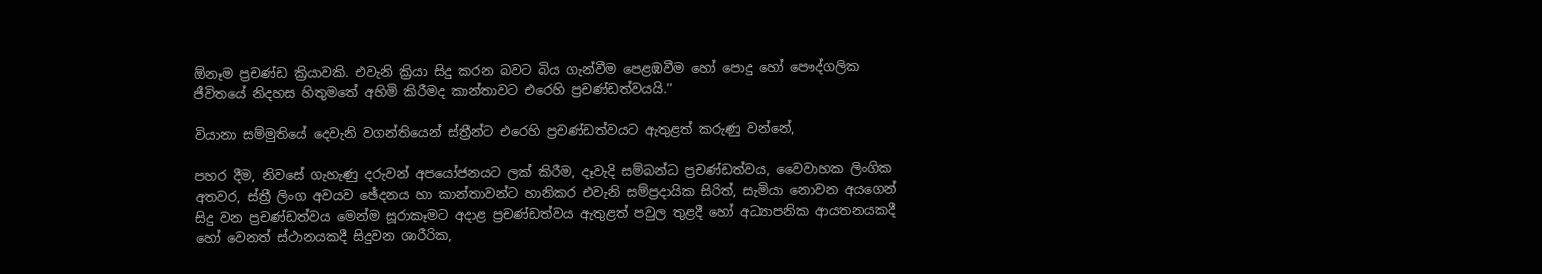ඕනෑම ප්‍රචණ්ඩ ක්‍රියාවකි. එවැනි ක්‍රියා සිදු කරන බවට බිය ගැන්වීම පෙළඹවීම හෝ පොදු හෝ පෞද්ගලික ජීවිතයේ නිදහස හිතුමතේ අහිමි කිරීමද කාන්තාවට එරෙහි ප්‍රචණ්ඩත්වයයි.’’

වියානා සම්මුතියේ දෙවැනි වගන්තියෙන් ස්ත්‍රීන්ට එරෙහි ප්‍රචණ්ඩත්වයට ඇතුළත් කරුණු වන්නේ,

පහර දීම, නිවසේ ගැහැණු දරුවන් අපයෝජනයට ලක් කිරීම, දෑවැදි සම්බන්ධ ප්‍රචණ්ඩත්වය, වෛවාහක ලිංගික අතවර, ස්ත්‍රී ලිංග අවයව ඡේදනය හා කාන්තාවන්ට හානිකර එවැනි සම්ප්‍රදායික සිරිත්, සැමියා නොවන අයගෙන් සිදු වන ප්‍රචණ්ඩත්වය මෙන්ම සූරාකෑමට අදාළ ප්‍රචණ්ඩත්වය ඇතුළත් පවුල තුළදී හෝ අධ්‍යාපනික ආයතනයකදී හෝ වෙනත් ස්ථානයකදී සිදුවන ශාරීරික,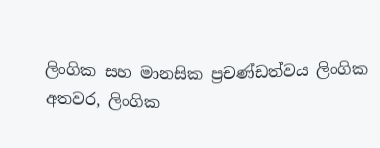ලිංගික සහ මානසික ප්‍රචණ්ඩත්වය ලිංගික අතවර, ලිංගික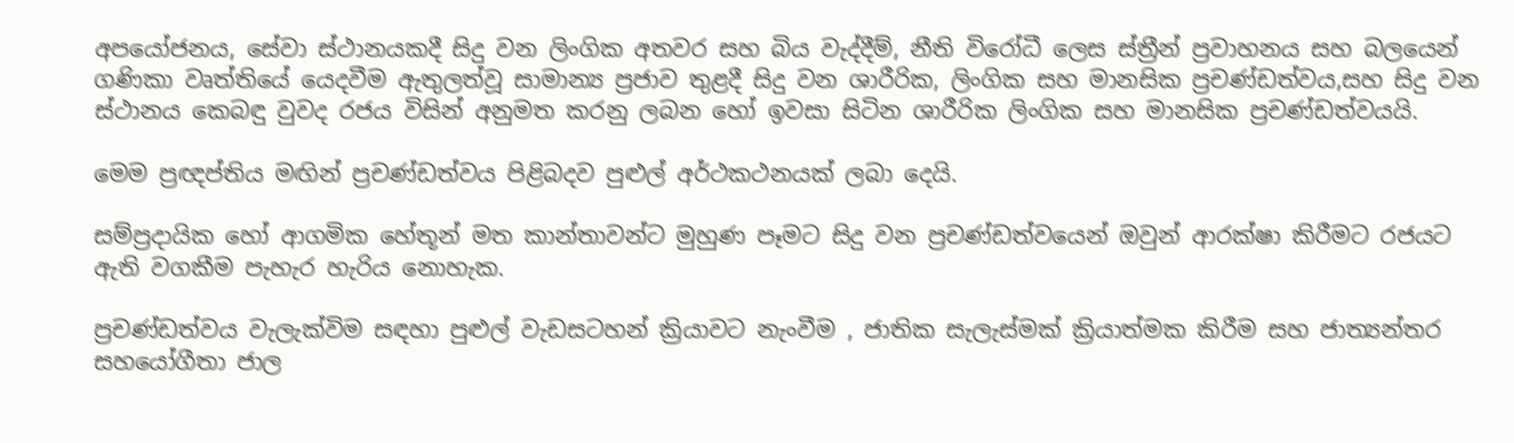අපයෝජනය, සේවා ස්ථානයකදී සිදු වන ලිංගික අතවර සහ බිය වැද්දීම්, නීති විරෝධී ලෙස ස්ත්‍රීන් ප්‍රවාහනය සහ බලයෙන් ගණිකා වෘත්තියේ යෙදවීම ඇතුලත්වූ සාමාන්‍ය ප්‍රජාව තුළදී සිදු වන ශාරීරික, ලිංගික සහ මානසික ප්‍රචණ්ඩත්වය,සහ සිදු වන ස්ථානය කෙබඳු වුවද රජය විසින් අනුමත කරනු ලබන හෝ ඉවසා සිටින ශාරීරික ලිංගික සහ මානසික ප්‍රචණ්ඩත්වයයි.

මෙම ප්‍රඥප්තිය මඟින් ප්‍රචණ්ඩත්වය පිළිබදව පුළුල් අර්ථකථනයක් ලබා දෙයි.

සම්ප්‍රදායික හෝ ආගමික හේතූන් මත කාන්තාවන්ට මුහුණ පෑමට සිදු වන ප්‍රචණ්ඩත්වයෙන් ඔවුන් ආරක්ෂා කිරීමට රජයට ඇති වගකීම පැහැර හැරිය නොහැක.

ප්‍රචණ්ඩත්වය වැලැක්විම සඳහා පුළුල් වැඩසටහන් ක්‍රියාවට නැංවීම , ජාතික සැලැස්මක් ක්‍රියාත්මක කිරීම සහ ජාත්‍යන්තර සහයෝගීතා ජාල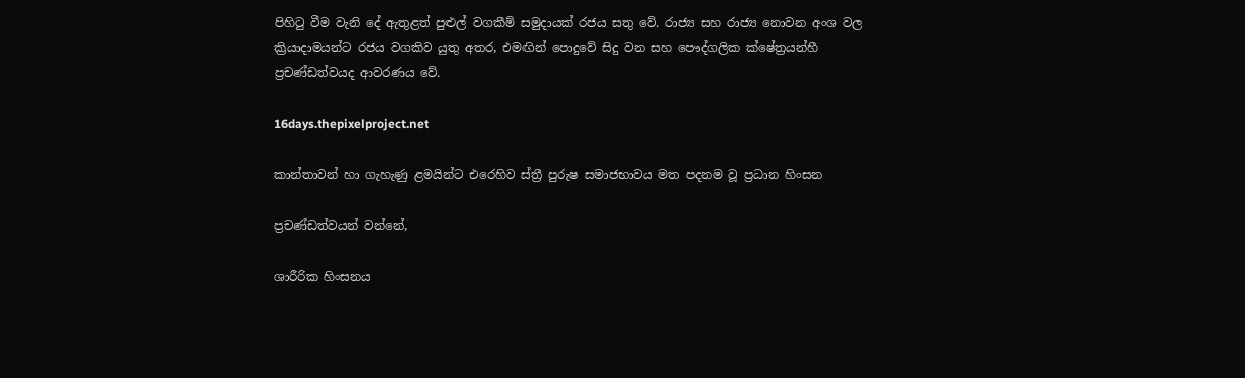පිහිටු වීම වැනි දේ ඇතුළත් පුළුල් වගකීම් සමුදායක් රජය සතු වේ. රාජ්‍ය සහ රාජ්‍ය නොවන අංශ වල ක්‍රියාදාමයන්ට රජය වගකිව යුතු අතර, එමඟින් පොදුවේ සිදු වන සහ පෞද්ගලික ක්ෂේත්‍රයන්හී ප්‍රචණ්ඩත්වයද ආවරණය වේ.

16days.thepixelproject.net

කාන්තාවන් හා ගැහැණු ළමයින්ට එරෙහිව ස්ත්‍රී පුරුෂ සමාජභාවය මත පදනම වූ ප්‍රධාන හිංසන

ප්‍රචණ්ඩත්වයන් වන්නේ,

ශාරීරික හිංසනය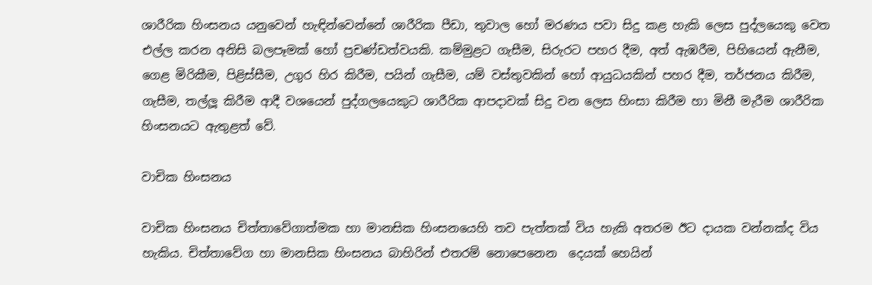ශාරීරික හිංසනය යනුවෙන් හැඳින්වෙන්නේ ශාරීරික පීඩා, තුවාල හෝ මරණය පවා සිදු කළ හැකි ලෙස පුද්ලයෙකු වෙත එල්ල කරන අනිසි බලපෑමක් හෝ ප්‍රචණ්ඩත්වයකි. කම්මුළට ගැසීම, සිරුරට පහර දීම, අත් ඇඹරීම, පිහියෙන් ඇනීම, ගෙළ මිරිකීම, පිළිස්සීම, උගුර හිර කිරීම, පයින් ගැසීම, යම් වස්තුවකින් හෝ ආයුධයකින් පහර දීම, තර්ජනය කිරීම, ගැසීම, තල්ලූ කිරීම ආදී වශයෙන් පුද්ගලයෙකුට ශාරීරික ආපදාවක් සිදු වන ලෙස හිංසා කිරීම හා මිනී මැරීම ශාරීරික හිංසනයට ඇතුළත් වේ.

වාචික හිංසනය

වාචික හිංසනය චිත්තාවේගාත්මක හා මානසික හිංසනයෙහි තව පැත්තක් විය හැකි අතරම ඊට දායක වන්නක්ද විය හැකිය. චිත්තාවේග හා මානසික හිංසනය බාහිරින් එතරම් නොපෙනෙන  දෙයක් හෙයින්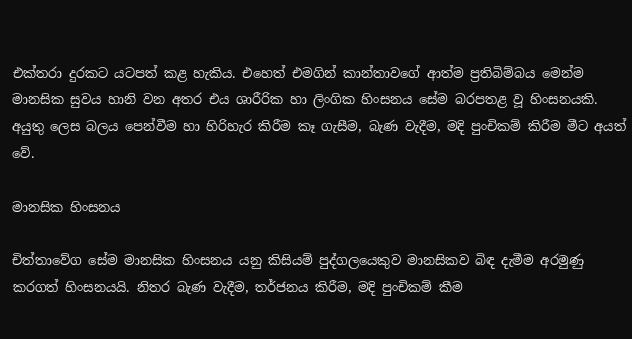එක්තරා දුරකට යටපත් කළ හැකිය. එහෙත් එමගින් කාන්තාවගේ ආත්ම ප්‍රතිබිම්බය මෙන්ම මානසික සුවය හානි වන අතර එය ශාරීරික හා ලිංගික හිංසනය සේම බරපතළ වූ හිංසනයකි. අයුතු ලෙස බලය පෙන්වීම හා හිරිහැර කිරීම කෑ ගැසීම, බැණ වැදීම, මදි පුංචිකම් කිරීම මීට අයත් වේ.

මානසික හිංසනය

චිත්තාවේග සේම මානසික හිංසනය යනු කිසියම් පුද්ගලයෙකුව මානසිකව බිඳ දැමීම අරමුණු කරගත් හිංසනයයි. නිතර බැණ වැදීම, තර්ජනය කිරීම, මදි පුංචිකම් කීම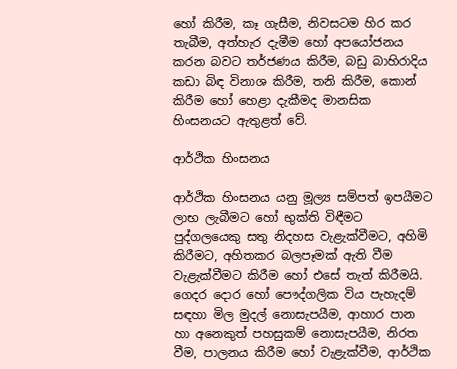හෝ කිරීම, කෑ ගැසීම, නිවසටම හිර කර තැබීම, අත්හැර දැමීම හෝ අපයෝජනය කරන බවට තර්ජණය කිරීම, බඩු බාහිරාදිය කඩා බිඳ විනාශ කිරීම, තනි කිරීම, කොන් කිරීම හෝ හෙළා දැකීමද මානසික හිංසනයට ඇතුළත් වේ.

ආර්ථික හිංසනය

ආර්ථික හිංසනය යනු මූල්‍ය සම්පත් ඉපයීමට ලාභ ලැබීමට හෝ භුක්ති විඳීමට පුද්ගලයෙකු සතු නිදහස වැළැක්වීමට, අහිමි කිරීමට, අහිතකර බලපෑමක් ඇති වීම වැළැක්වීමට කිරීම හෝ එසේ තැත් කිරීමයි. ගෙදර දොර හෝ පෞද්ගලික විය පැහැදම් සඳහා මිල මුදල් නොසැපයීම, ආහාර පාන හා අනෙකුත් පහසුකම් නොසැපයීම, නිරත වීම, පාලනය කිරීම හෝ වැළැක්වීම, ආර්ථික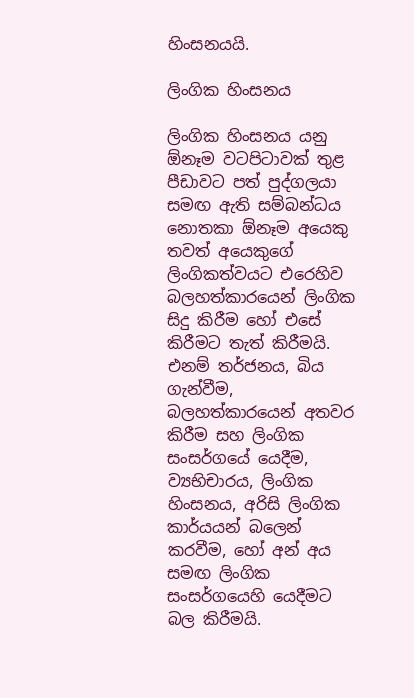හිංසනයයි.

ලිංගික හිංසනය

ලිංගික හිංසනය යනු  ඕනෑම වටපිටාවක් තුළ පීඩාවට පත් පුද්ගලයා සමඟ ඇති සම්බන්ධය නොතකා ඕනෑම අයෙකු තවත් අයෙකුගේ ලිංගිකත්වයට එරෙහිව බලහත්කාරයෙන් ලිංගික සිදු කිරීම හෝ එසේ කිරීමට තැත් කිරීමයි. එනම් තර්ජනය, බිය ගැන්වීම, බලහත්කාරයෙන් අතවර කිරීම සහ ලිංගික සංසර්ගයේ යෙදීම,  ව්‍යභිචාරය, ලිංගික හිංසනය, අරිසි ලිංගික කාර්යයන් බලෙන් කරවීම, හෝ අන් අය සමඟ ලිංගික සංසර්ගයෙහි යෙදීමට බල කිරීමයි.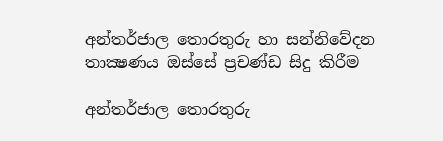අන්තර්ජාල තොරතුරු හා සන්නිවේදන තාක්‍ෂණය ඔස්සේ ප්‍රචණ්ඩ සිදු කිරීම

අන්තර්ජාල තොරතුරු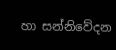හා සන්නිවේදන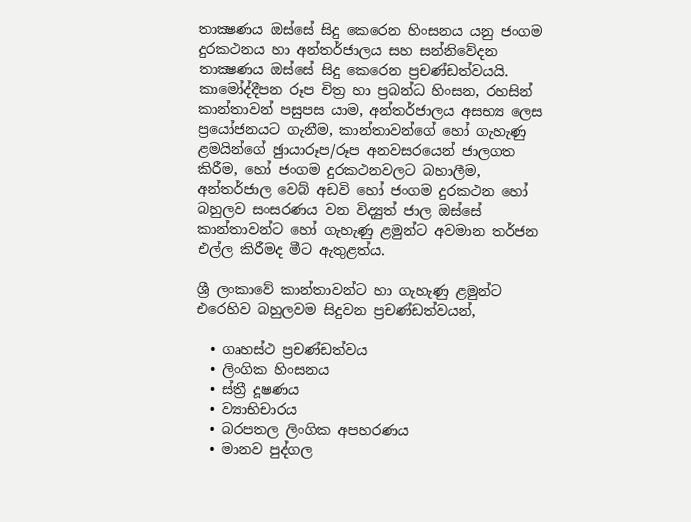තාක්‍ෂණය ඔස්සේ සිදු කෙරෙන හිංසනය යනු ජංගම දුරකථනය හා අන්තර්ජාලය සහ සන්නිවේදන තාක්‍ෂණය ඔස්සේ සිදු කෙරෙන ප්‍රචණ්ඩත්වයයි. කාමෝද්දීපන රූප චිත්‍ර හා ප්‍රබන්ධ හිංසන, රහසින් කාන්තාවන් පසුපස යාම, අන්තර්ජාලය අසභ්‍ය ලෙස ප්‍රයෝජනයට ගැනීම, කාන්තාවන්ගේ හෝ ගැහැණු ළමයින්ගේ ඡුායාරූප/රූප අනවසරයෙන් ජාලගත කිරීම, හෝ ජංගම දුරකථනවලට බහාලීම, අන්තර්ජාල වෙබ් අඩවි හෝ ජංගම දුරකථන හෝ බහුලව සංසරණය වන විද්‍යුත් ජාල ඔස්සේ කාන්තාවන්ට හෝ ගැහැණු ළමුන්ට අවමාන තර්ජන එල්ල කිරීමද මීට ඇතුළත්ය.

ශ්‍රී ලංකාවේ කාන්තාවන්ට හා ගැහැණු ළමුන්ට එරෙහිව බහුලවම සිදුවන ප්‍රචණ්ඩත්වයන්,

  • ගෘහස්ථ ප්‍රචණ්ඩත්වය
  • ලිංගික හිංසනය
  • ස්ත්‍රී දූෂණය
  • ව්‍යාභිචාරය
  • බරපතල ලිංගික අපහරණය
  • මානව පුද්ගල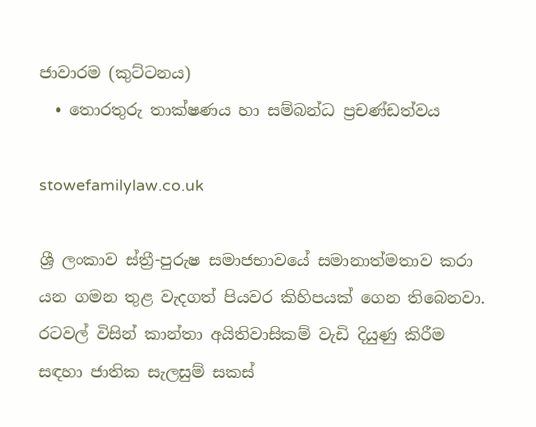ජාවාරම (කුට්ටනය)
  • තොරතුරු තාක්ෂණය හා සම්බන්ධ ප්‍රචණ්ඩත්වය

stowefamilylaw.co.uk

ශ්‍රී ලංකාව ස්ත්‍රී-පුරුෂ සමාජභාවයේ සමානාත්මතාව කරා යන ගමන තුළ වැදගත් පියවර කිහිපයක් ගෙන තිබෙනවා. රටවල් විසින් කාන්තා අයිතිවාසිකම් වැඩි දියුණු කිරීම සඳහා ජාතික සැලසුම් සකස්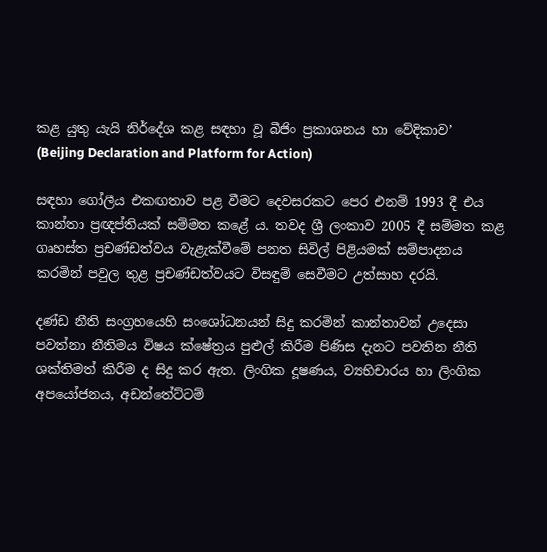කළ යුතු යැයි නිර්දේශ කළ සඳහා වූ බීජිං ප්‍රකාශනය හා වේදිකාව’ (Beijing Declaration and Platform for Action)

සඳහා ගෝලීය එකඟතාව පළ වීමට දෙවසරකට පෙර එනම් 1993 දී එය කාන්තා ප්‍රඥප්තියක් සම්මත කළේ ය. තවද ශ්‍රී ලංකාව 2005 දී සම්මත කළ ගෘහස්ත ප්‍රචණ්ඩත්වය වැළැක්වීමේ පනත සිවිල් පිළියමක් සම්පාදනය කරමින් පවුල තුළ ප්‍රචණ්ඩත්වයට විසඳුම් සෙවීමට උත්සාහ දරයි.

දණ්ඩ නීති සංග්‍රහයෙහි සංශෝධනයන් සිදු කරමින් කාන්තාවන් උදෙසා පවත්නා නීතිමය විෂය ක්ෂේත්‍රය පුළුල් කිරීම පිණිස දැනට පවතින නීති ශක්තිමත් කිරීම ද සිදු කර ඇත. ලිංගික දූෂණය, ව්‍යභිචාරය හා ලිංගික අපයෝජනය, අඩන්තේට්ටම්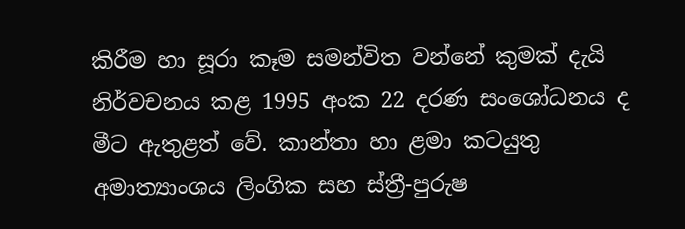කිරීම හා සූරා කෑම සමන්විත වන්නේ කුමක් දැයි නිර්වචනය කළ 1995 අංක 22 දරණ සංශෝධනය ද මීට ඇතුළත් වේ. කාන්තා හා ළමා කටයුතු අමාත්‍යාංශය ලිංගික සහ ස්ත්‍රී-පුරුෂ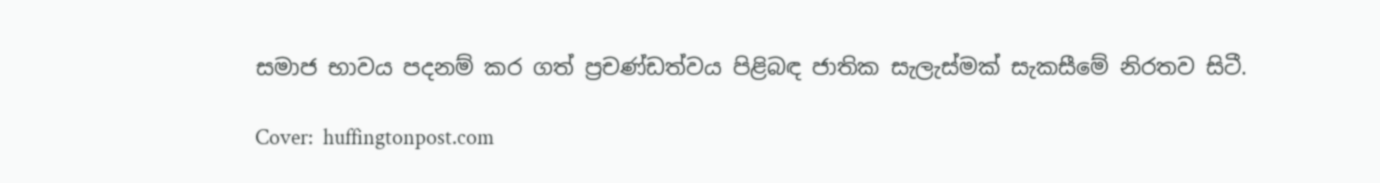සමාජ භාවය පදනම් කර ගත් ප්‍රචණ්ඩත්වය පිළිබඳ ජාතික සැලැස්මක් සැකසීමේ නිරතව සිටී.

Cover:  huffingtonpost.com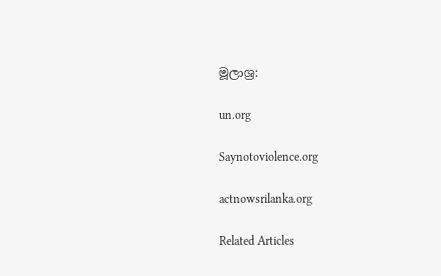මූලාශ්‍ර:

un.org

Saynotoviolence.org

actnowsrilanka.org

Related Articles